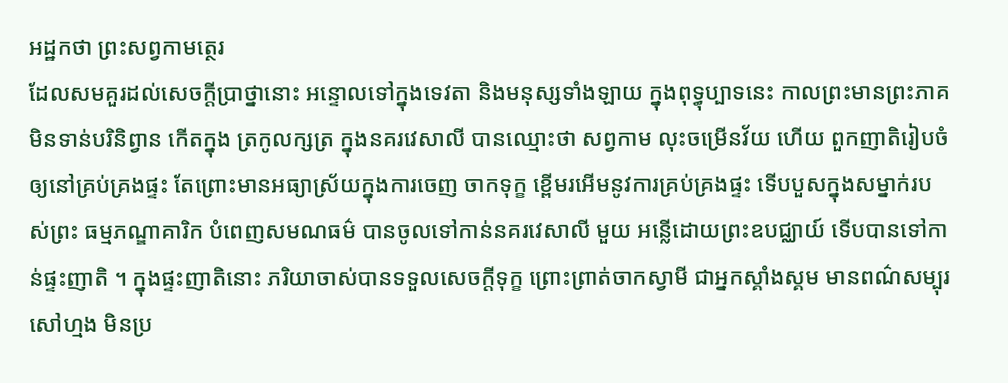អដ្ឋកថា ព្រះសព្វកាមត្ថេរ
ដែលសមគួរដល់សេចក្តីប្រាថ្នានោះ អន្ទោលទៅក្នុងទេវតា និងមនុស្សទាំងឡាយ ក្នុងពុទ្ធុប្បាទនេះ កាលព្រះមានព្រះភាគមិនទាន់បរិនិព្វាន កើតក្នុង ត្រកូលក្សត្រ ក្នុងនគរវេសាលី បានឈ្មោះថា សព្វកាម លុះចម្រើនវ័យ ហើយ ពួកញាតិរៀបចំឲ្យនៅគ្រប់គ្រងផ្ទះ តែព្រោះមានអធ្យាស្រ័យក្នុងការចេញ ចាកទុក្ខ ខ្ពើមរអើមនូវការគ្រប់គ្រងផ្ទះ ទើបបួសក្នុងសម្នាក់របស់ព្រះ ធម្មភណ្ឌាគារិក បំពេញសមណធម៌ បានចូលទៅកាន់នគរវេសាលី មួយ អន្លើដោយព្រះឧបជ្ឈាយ៍ ទើបបានទៅកាន់ផ្ទះញាតិ ។ ក្នុងផ្ទះញាតិនោះ ភរិយាចាស់បានទទួលសេចក្តីទុក្ខ ព្រោះព្រាត់ចាកស្វាមី ជាអ្នកស្គាំងស្គម មានពណ៌សម្បុរសៅហ្មង មិនប្រ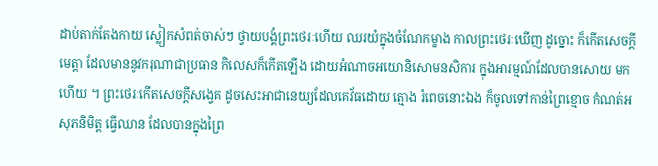ដាប់តាក់តែងកាយ ស្លៀកសំពត់ចាស់ៗ ថ្វាយបង្គំព្រះថេរៈហើយ ឈរយំក្នុងចំណែកម្ខាង កាលព្រះថេរៈឃើញ ដូច្នោះ ក៏កើតសេចក្តីមេត្តា ដែលមាននូវករុណាជាប្រធាន កិលេសក៏កើតឡើង ដោយអំណាចអយោនិសោមនសិការ ក្នុងអារម្មណ៍ដែលបានសោយ មកហើយ ។ ព្រះថេរៈកើតសេចក្តីសង្វេគ ដូចសេះអាជានេយ្យដែលគេវ័ធដោយ ត្មោង រំពេចនោះឯង ក៏ចូលទៅកាន់ព្រៃខ្មោច កំណត់អសុភនិមិត្ត ធ្វើឈាន ដែលបានក្នុងព្រៃ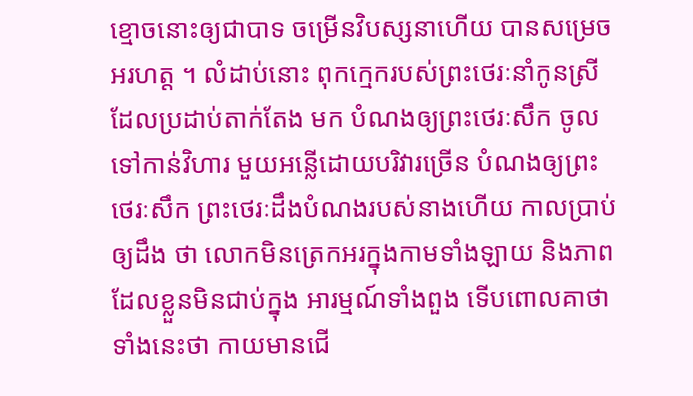ខ្មោចនោះឲ្យជាបាទ ចម្រើនវិបស្សនាហើយ បានសម្រេច អរហត្ត ។ លំដាប់នោះ ពុកក្មេករបស់ព្រះថេរៈនាំកូនស្រីដែលប្រដាប់តាក់តែង មក បំណងឲ្យព្រះថេរៈសឹក ចូលទៅកាន់វិហារ មួយអន្លើដោយបរិវារច្រើន បំណងឲ្យព្រះថេរៈសឹក ព្រះថេរៈដឹងបំណងរបស់នាងហើយ កាលប្រាប់ឲ្យដឹង ថា លោកមិនត្រេកអរក្នុងកាមទាំងឡាយ និងភាពដែលខ្លួនមិនជាប់ក្នុង អារម្មណ៍ទាំងពួង ទើបពោលគាថាទាំងនេះថា កាយមានជើ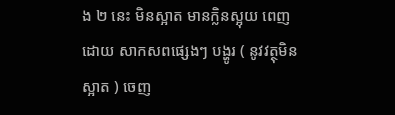ង ២ នេះ មិនស្អាត មានក្លិនស្អុយ ពេញដោយ សាកសពផ្សេងៗ បង្ហូរ ( នូវវត្ថុមិនស្អាត ) ចេញ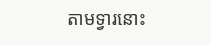តាមទ្វារនោះ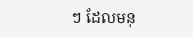ៗ ដែលមនុ